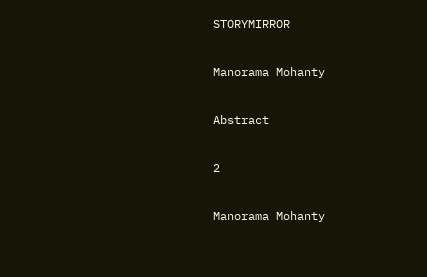STORYMIRROR

Manorama Mohanty

Abstract

2

Manorama Mohanty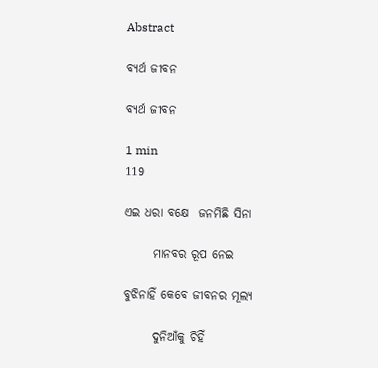Abstract

ବ୍ୟର୍ଥ ଜୀବନ

ବ୍ୟର୍ଥ ଜୀବନ

1 min
119

ଏଇ ଧରା ବକ୍ଷେ  ଜନମିଛି ସିନା

      ମାନବର ରୂପ ନେଇ

ବୁଝିନାହିଁ କେବେ ଜୀବନର ମୂଲ୍ୟ

      ଦୁନିଆଁକୁ ଚିହିଁ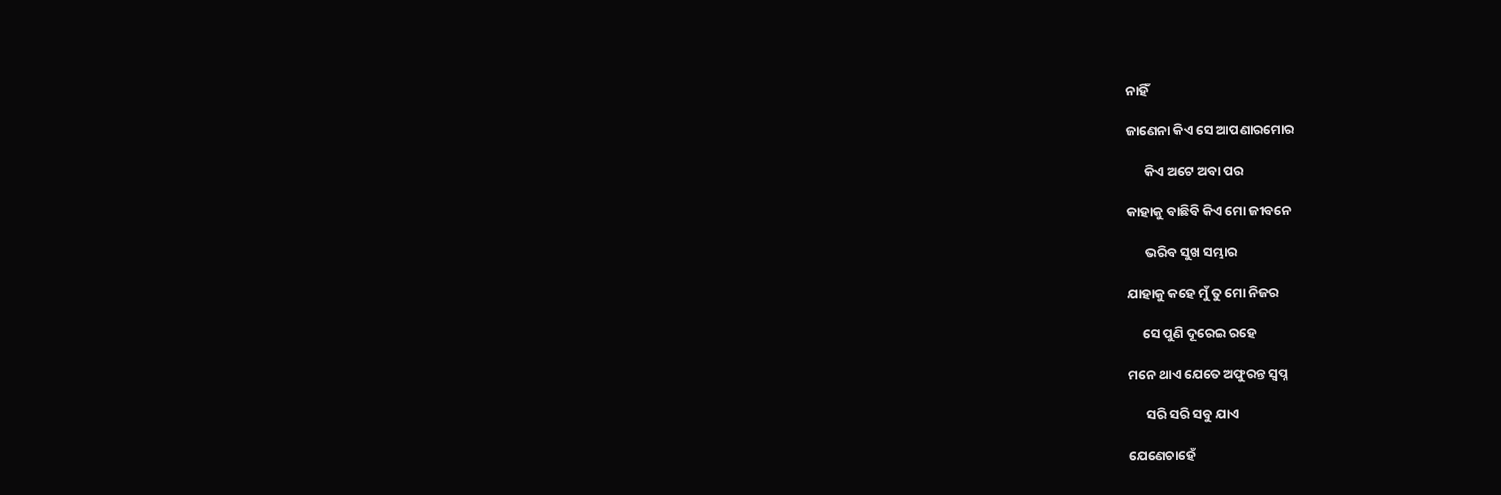ନାହିଁ

ଜାଣେନା କିଏ ସେ ଆପଣାରମୋର

      କିଏ ଅଟେ ଅବା ପର

କାହାକୁ ବାଛିବି କିଏ ମୋ ଜୀବନେ

      ଭରିବ ସୁଖ ସମ୍ଭାର

ଯାହାକୁ କହେ ମୁଁ ତୁ ମୋ ନିଜର

     ସେ ପୁଣି ଦୂରେଇ ରହେ

ମନେ ଥାଏ ଯେତେ ଅଫୁରନ୍ତ ସ୍ବପ୍ନ

      ସରି ସରି ସବୁ ଯାଏ

ଯେଣେଚାହେଁ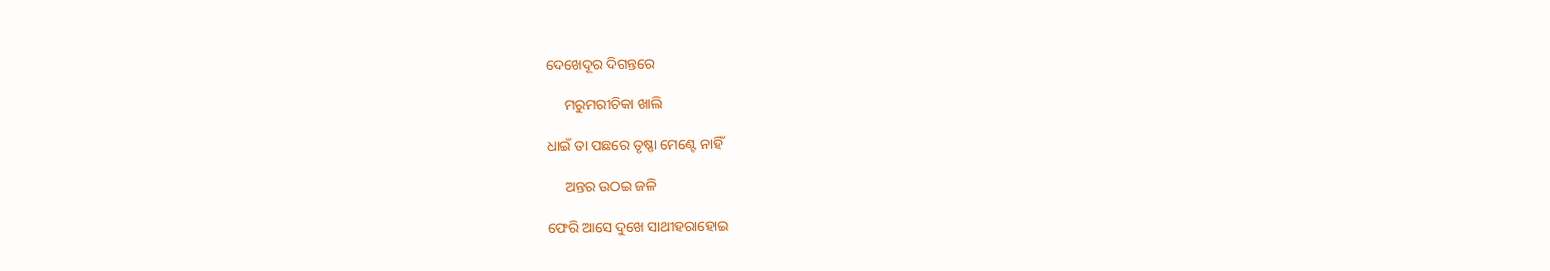ଦେଖେଦୂର ଦିଗନ୍ତରେ

     ମରୁମରୀଚିକା ଖାଲି

ଧାଇଁ ତା ପଛରେ ତୃଷ୍ଣା ମେଣ୍ଟେ ନାହିଁ

     ଅନ୍ତର ଉଠଇ ଜଳି

ଫେରି ଆସେ ଦୁଖେ ସାଥୀହରାହୋଇ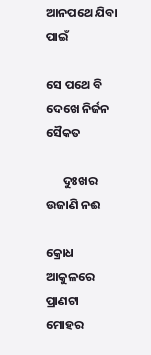ଆନପଥେ ଯିବା ପାଇଁ

ସେ ପଥେ ବି ଦେଖେ ନିର୍ଜନ ସୈକତ

      ଦୁଃଖର ଉଜାଣି ନଈ

କ୍ରୋଧ ଆକୁଳରେ ପ୍ରାଣଟା ମୋହର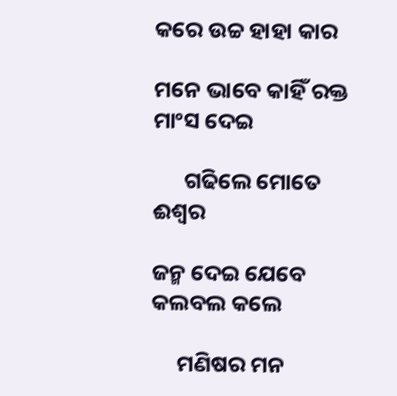କରେ ଉଚ୍ଚ ହାହା କାର

ମନେ ଭାବେ କାହିଁ ରକ୍ତ ମାଂସ ଦେଇ

      ଗଢିଲେ ମୋତେ ଈଶ୍ୱର

ଜନ୍ମ ଦେଇ ଯେବେ କଲବଲ କଲେ

     ମଣିଷର ମନ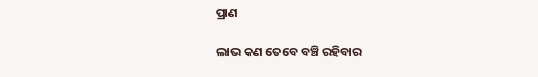ପ୍ରାଣ

ଲାଭ କଣ ତେବେ ବଞ୍ଚି ରହିବାର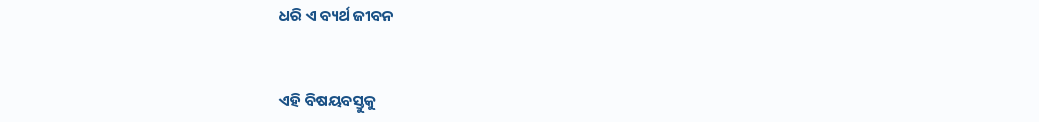ଧରି ଏ ବ୍ୟର୍ଥ ଜୀବନ


ଏହି ବିଷୟବସ୍ତୁକୁ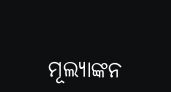ମୂଲ୍ୟାଙ୍କନ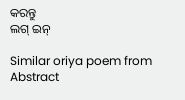କରନ୍ତୁ
ଲଗ୍ ଇନ୍

Similar oriya poem from Abstract